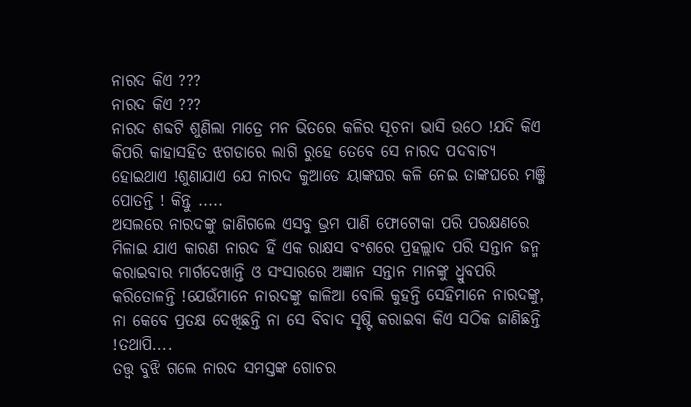ନାରଦ କିଏ ???
ନାରଦ କିଏ ???
ନାରଦ ଶବ୍ଦଟି ଶୁଣିଲା ମାତ୍ରେ ମନ ଭିତରେ କଳିର ସୂଚନା ଭାସି ଉଠେ !ଯଦି କିଏ କିପରି କାହାସହିତ ଝଗଡାରେ ଲାଗି ରୁହେ ତେବେ ସେ ନାରଦ ପଦବାଚ୍ୟ ହୋଇଥାଏ !ଶୁଣାଯାଏ ଯେ ନାରଦ କୁଆଡେ ୟାଙ୍କଘର କଳି ନେଇ ତାଙ୍କଘରେ ମଞ୍ଜି ପୋତନ୍ତି ! କିନ୍ତୁ .....
ଅସଲରେ ନାରଦଙ୍କୁ ଜାଣିଗଲେ ଏସବୁ ଭ୍ରମ ପାଣି ଫୋଟୋକା ପରି ପରକ୍ଷଣରେ ମିଳାଇ ଯାଏ କାରଣ ନାରଦ ହିଁ ଏକ ରାକ୍ଷସ ବଂଶରେ ପ୍ରହଲ୍ଲାଦ ପରି ସନ୍ତାନ ଜନ୍ମ କରାଇବାର ମାର୍ଗଦେଖାନ୍ତି ଓ ସଂସାରରେ ଅଜ୍ଞାନ ସନ୍ତାନ ମାନଙ୍କୁ ଧ୍ରୁବପରି କରିତୋଳନ୍ତି !ଯେଉଁମାନେ ନାରଦଙ୍କୁ କାଳିଆ ବୋଲି କୁହନ୍ତି ସେହିମାନେ ନାରଦଙ୍କୁ, ନା କେବେ ପ୍ରତକ୍ଷ ଦେଖିଛନ୍ତି ନା ସେ ବିବାଦ ସୃଷ୍ଟି କରାଇବା କିଏ ସଠିକ ଜାଣିଛନ୍ତି !ତଥାପି....
ତତ୍ତ୍ୱ ବୁଝି ଗଲେ ନାରଦ ସମସ୍ତଙ୍କ ଗୋଚର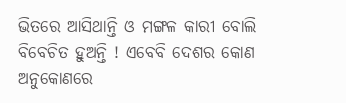ଭିତରେ ଆସିଥାନ୍ତି ଓ ମଙ୍ଗଳ କାରୀ ବୋଲି ବିବେଚିତ ହୁଅନ୍ତି ! ଏବେବି ଦେଶର କୋଣ ଅନୁକୋଣରେ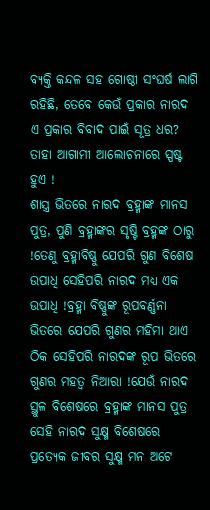ବ୍ୟକ୍ତି କନ୍ଦଳ ସହ ଗୋଷ୍ଠୀ ସଂଘର୍ଷ ଲାଗି ରହିଛି, ତେବେ କେଉଁ ପ୍ରକାର ନାରଦ ଏ ପ୍ରକାର ବିବାଦ ପାଇଁ ସୂତ୍ର ଧର? ତାହା ଆଗାମୀ ଆଲୋଚନାରେ ସ୍ପଷ୍ଟ ହୁଏ !
ଶାସ୍ତ୍ର ଭିତରେ ନାରଦ ବ୍ରହ୍ମାଙ୍କ ମାନସ ପୁତ୍ର, ପୁଣି ବ୍ରହ୍ମାଙ୍କର ସୃଷ୍ଟି ବ୍ରହ୍ମଙ୍କ ଠାରୁ !ତେଣୁ ବ୍ରହ୍ମାବିଷ୍ଣୁ ଯେପରି ଗୁଣ ବିଶେଷ ଉପାଧି ସେହିପରି ନାରଦ ମଧ୍ୟ ଏକ ଉପାଧି !ବ୍ରହ୍ମା ବିଷ୍ଣୁଙ୍କ ରୂପବର୍ଣ୍ଣନା ଭିତରେ ଯେପରି ଗୁଣର ମହିମା ଥାଏ ଠିକ ସେହିପରି ନାରଦଙ୍କ ରୂପ ଭିତରେ ଗୁଣର ମହତ୍ୱ ନିଆରା !ଯେଉଁ ନାରଦ ସ୍ଥୁଳ ବିଶେଷରେ ବ୍ରହ୍ମାଙ୍କ ମାନସ ପୁତ୍ର ସେହି ନାରଦ ସୁକ୍ଷ୍ମ ବିଶେଷରେ ପ୍ରତ୍ୟେକ ଜୀବର ସୁକ୍ଷ୍ମ ମନ ଅଟେ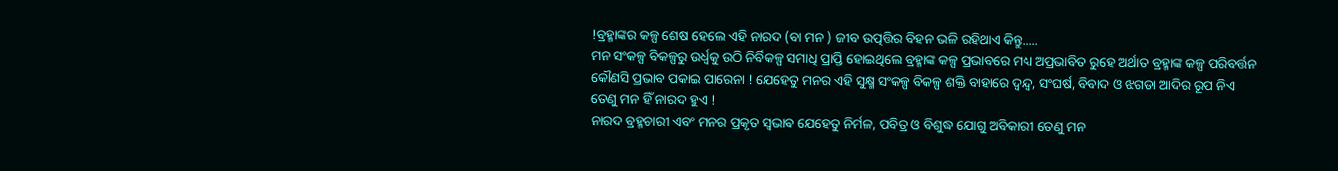!ବ୍ରହ୍ମାଙ୍କର କଳ୍ପ ଶେଷ ହେଲେ ଏହି ନାରଦ (ବା ମନ ) ଜୀବ ଉତ୍ପତ୍ତିର ବିହନ ଭଳି ରହିଥାଏ କିନ୍ତୁ.....
ମନ ସଂକଳ୍ପ ବିକଳ୍ପରୁ ଉର୍ଧ୍ବକୁ ଉଠି ନିର୍ବିକଳ୍ପ ସମାଧି ପ୍ରାପ୍ତି ହୋଇଥିଲେ ବ୍ରହ୍ମାଙ୍କ କଳ୍ପ ପ୍ରଭାବରେ ମଧ୍ୟ ଅପ୍ରଭାବିତ ରୁହେ ଅର୍ଥାତ ବ୍ରହ୍ମାଙ୍କ କଳ୍ପ ପରିବର୍ତ୍ତନ କୌଣସି ପ୍ରଭାବ ପକାଇ ପାରେନା ! ଯେହେତୁ ମନର ଏହି ସୁକ୍ଷ୍ମ ସଂକଳ୍ପ ବିକଳ୍ପ ଶକ୍ତି ବାହାରେ ଦ୍ୱନ୍ଦ୍ୱ, ସଂଘର୍ଷ, ବିବାଦ ଓ ଝଗଡା ଆଦିର ରୂପ ନିଏ ତେଣୁ ମନ ହିଁ ନାରଦ ହୁଏ !
ନାରଦ ବ୍ରହ୍ମଚାରୀ ଏବଂ ମନର ପ୍ରକୃତ ସ୍ଵଭାଵ ଯେହେତୁ ନିର୍ମଳ, ପବିତ୍ର ଓ ବିଶୁଦ୍ଧ ଯୋଗୁ ଅବିକାରୀ ତେଣୁ ମନ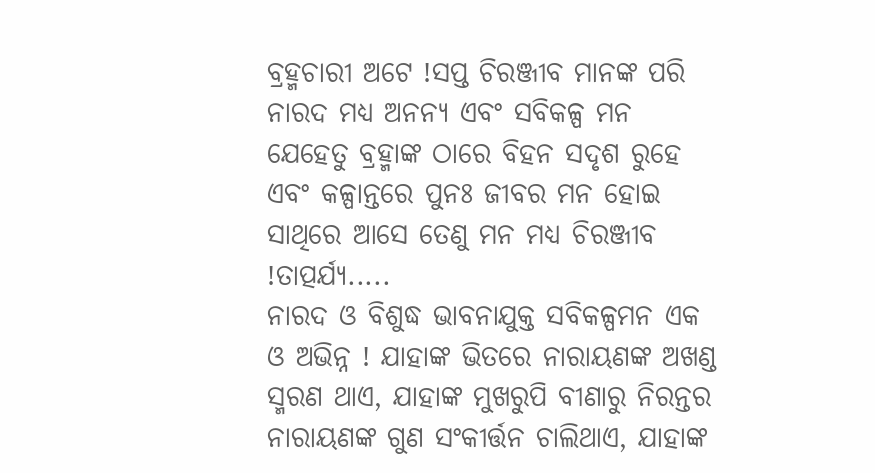ବ୍ରହ୍ମଚାରୀ ଅଟେ !ସପ୍ତ ଚିରଞ୍ଜୀବ ମାନଙ୍କ ପରି ନାରଦ ମଧ୍ଯ ଅନନ୍ଯ ଏବଂ ସବିକଳ୍ପ ମନ ଯେହେତୁ ବ୍ରହ୍ମାଙ୍କ ଠାରେ ବିହନ ସଦୃଶ ରୁହେ ଏବଂ କଳ୍ପାନ୍ତରେ ପୁନଃ ଜୀବର ମନ ହୋଇ ସାଥିରେ ଆସେ ତେଣୁ ମନ ମଧ୍ୟ ଚିରଞ୍ଜୀବ !ତାତ୍ପର୍ଯ୍ୟ.....
ନାରଦ ଓ ବିଶୁଦ୍ଧ ଭାବନାଯୁକ୍ତ ସବିକଳ୍ପମନ ଏକ ଓ ଅଭିନ୍ନ ! ଯାହାଙ୍କ ଭିତରେ ନାରାୟଣଙ୍କ ଅଖଣ୍ଡ ସ୍ମରଣ ଥାଏ, ଯାହାଙ୍କ ମୁଖରୁପି ବୀଣାରୁ ନିରନ୍ତର ନାରାୟଣଙ୍କ ଗୁଣ ସଂକୀର୍ତ୍ତନ ଚାଲିଥାଏ, ଯାହାଙ୍କ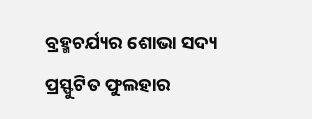ବ୍ରହ୍ମଚର୍ଯ୍ୟର ଶୋଭା ସଦ୍ୟ ପ୍ରସ୍ଫୁଟିତ ଫୁଲହାର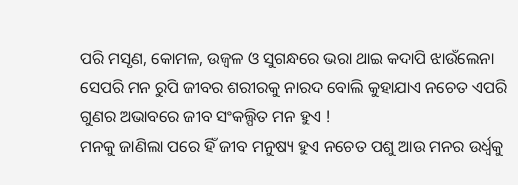ପରି ମସୃଣ, କୋମଳ, ଉଜ୍ବଳ ଓ ସୁଗନ୍ଧରେ ଭରା ଥାଇ କଦାପି ଝାଉଁଲେନା ସେପରି ମନ ରୁପି ଜୀବର ଶରୀରକୁ ନାରଦ ବୋଲି କୁହାଯାଏ ନଚେତ ଏପରି ଗୁଣର ଅଭାବରେ ଜୀବ ସଂକଲ୍ପିତ ମନ ହୁଏ !
ମନକୁ ଜାଣିଲା ପରେ ହିଁ ଜୀବ ମନୁଷ୍ୟ ହୁଏ ନଚେତ ପଶୁ ଆଉ ମନର ଉର୍ଧ୍ଵକୁ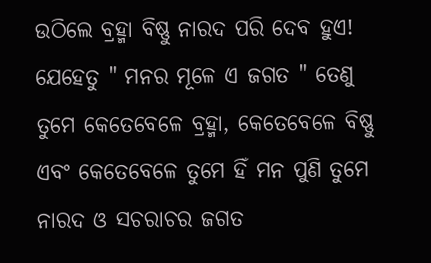ଉଠିଲେ ବ୍ରହ୍ମା ବିଷ୍ଣୁ ନାରଦ ପରି ଦେବ ହୁଏ! ଯେହେତୁ " ମନର ମୂଳେ ଏ ଜଗତ " ତେଣୁ ତୁମେ କେତେବେଳେ ବ୍ରହ୍ମା, କେତେବେଳେ ବିଷ୍ଣୁ ଏବଂ କେତେବେଳେ ତୁମେ ହିଁ ମନ ପୁଣି ତୁମେ ନାରଦ ଓ ସଚରାଚର ଜଗତ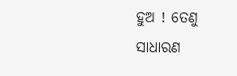ହୁଅ ! ତେଣୁ ସାଧାରଣ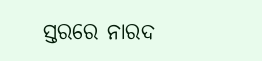ସ୍ତରରେ ନାରଦ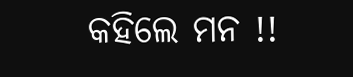କହିଲେ ମନ !!